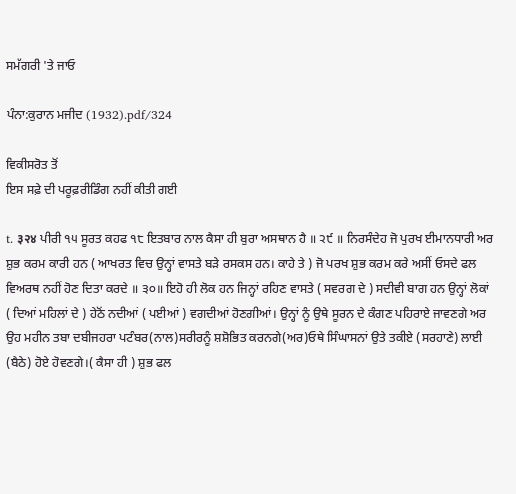ਸਮੱਗਰੀ 'ਤੇ ਜਾਓ

ਪੰਨਾ:ਕੁਰਾਨ ਮਜੀਦ (1932).pdf/324

ਵਿਕੀਸਰੋਤ ਤੋਂ
ਇਸ ਸਫ਼ੇ ਦੀ ਪਰੂਫ਼ਰੀਡਿੰਗ ਨਹੀਂ ਕੀਤੀ ਗਈ

t. ३२४ ਪੀਰੀ ੧੫ ਸੂਰਤ ਕਹਫ ੧੮ ਇਤਬਾਰ ਨਾਲ ਕੈਸਾ ਹੀ ਬੁਰਾ ਅਸਥਾਨ ਹੈ ॥ ੨੯ ॥ ਨਿਰਸੰਦੇਹ ਜੋ ਪੁਰਖ ਈਮਾਨਧਾਰੀ ਅਰ ਸ਼ੁਭ ਕਰਮ ਕਾਰੀ ਹਨ ( ਆਖਰਤ ਵਿਚ ਉਨ੍ਹਾਂ ਵਾਸਤੇ ਬੜੇ ਰਸਕਸ ਹਨ। ਕਾਹੇ ਤੇ ) ਜੋ ਪਰਖ ਸ਼ੁਭ ਕਰਮ ਕਰੇ ਅਸੀਂ ਓਸਦੇ ਫਲ ਵਿਅਰਥ ਨਹੀਂ ਹੋਣ ਦਿਤਾ ਕਰਦੇ ॥ ੩੦॥ ਇਹੋ ਹੀ ਲੋਕ ਹਨ ਜਿਨ੍ਹਾਂ ਰਹਿਣ ਵਾਸਤੇ ( ਸਵਰਗ ਦੇ ) ਸਦੀਵੀ ਬਾਗ ਹਨ ਉਨ੍ਹਾਂ ਲੋਕਾਂ ( ਦਿਆਂ ਮਹਿਲਾਂ ਦੇ ) ਹੇਠੋਂ ਨਦੀਆਂ ( ਪਈਆਂ ) ਵਗਦੀਆਂ ਹੋਣਗੀਆਂ। ਉਨ੍ਹਾਂ ਨੂੰ ਉਥੇ ਸੂਰਨ ਦੇ ਕੰਗਣ ਪਹਿਰਾਏ ਜਾਵਣਗੇ ਅਰ ਉਹ ਮਹੀਨ ਤਬਾ ਦਬੀਜਹਰਾ ਪਟੰਬਰ(ਨਾਲ)ਸਰੀਰਨੂੰ ਸ਼ਸ਼ੋਭਿਤ ਕਰਨਗੇ(ਅਰ)ਓਥੇ ਸਿੰਘਾਸਨਾਂ ਉਤੇ ਤਕੀਏ (ਸਰਹਾਣੇ) ਲਾਈ (ਬੈਠੇ) ਹੋਏ ਹੋਵਣਗੇ।( ਕੈਸਾ ਹੀ ) ਸ਼ੁਭ ਫਲ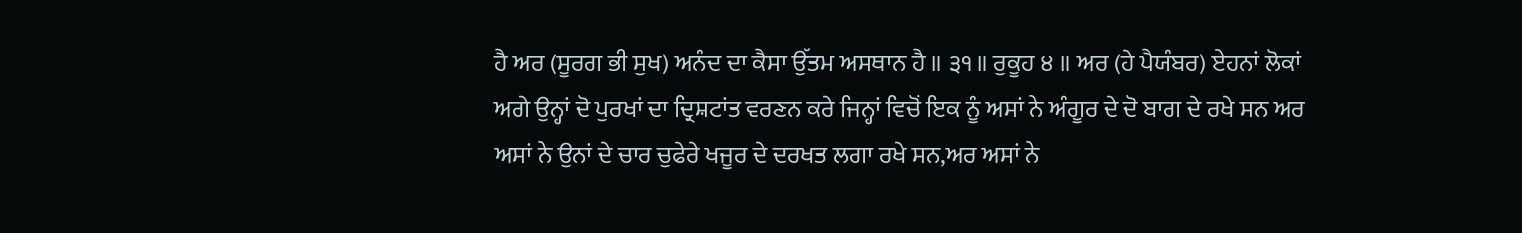ਹੈ ਅਰ (ਸੂਰਗ ਭੀ ਸੁਖ) ਅਨੰਦ ਦਾ ਕੈਸਾ ਉੱਤਮ ਅਸਥਾਨ ਹੈ ॥ ੩੧॥ ਰੁਕੂਹ ੪ ॥ ਅਰ (ਹੇ ਪੈਯੰਬਰ) ਏਹਨਾਂ ਲੋਕਾਂ ਅਗੇ ਉਨ੍ਹਾਂ ਦੋ ਪੁਰਖਾਂ ਦਾ ਦ੍ਰਿਸ਼ਟਾਂਤ ਵਰਣਨ ਕਰੇ ਜਿਨ੍ਹਾਂ ਵਿਚੋਂ ਇਕ ਨੂੰ ਅਸਾਂ ਨੇ ਅੰਗੂਰ ਦੇ ਦੋ ਬਾਗ ਦੇ ਰਖੇ ਸਨ ਅਰ ਅਸਾਂ ਨੇ ਉਨਾਂ ਦੇ ਚਾਰ ਚੁਫੇਰੇ ਖਜੂਰ ਦੇ ਦਰਖਤ ਲਗਾ ਰਖੇ ਸਨ,ਅਰ ਅਸਾਂ ਨੇ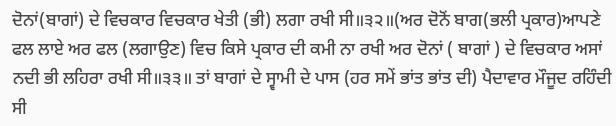ਦੋਨਾਂ(ਬਾਗਾਂ) ਦੇ ਵਿਚਕਾਰ ਵਿਚਕਾਰ ਖੇਤੀ (ਭੀ) ਲਗਾ ਰਖੀ ਸੀ॥੩੨॥(ਅਰ ਦੋਨੋਂ ਬਾਗ(ਭਲੀ ਪ੍ਰਕਾਰ)ਆਪਣੇ ਫਲ ਲਾਏ ਅਰ ਫਲ (ਲਗਾਉਣ) ਵਿਚ ਕਿਸੇ ਪ੍ਰਕਾਰ ਦੀ ਕਮੀ ਨਾ ਰਖੀ ਅਰ ਦੋਨਾਂ ( ਬਾਗਾਂ ) ਦੇ ਵਿਚਕਾਰ ਅਸਾਂ ਨਦੀ ਭੀ ਲਹਿਰਾ ਰਖੀ ਸੀ॥੩੩॥ ਤਾਂ ਬਾਗਾਂ ਦੇ ਸ੍ਵਾਮੀ ਦੇ ਪਾਸ (ਹਰ ਸਮੇਂ ਭਾਂਤ ਭਾਂਤ ਦੀ) ਪੈਦਾਵਾਰ ਮੌਜੂਦ ਰਹਿੰਦੀ ਸੀ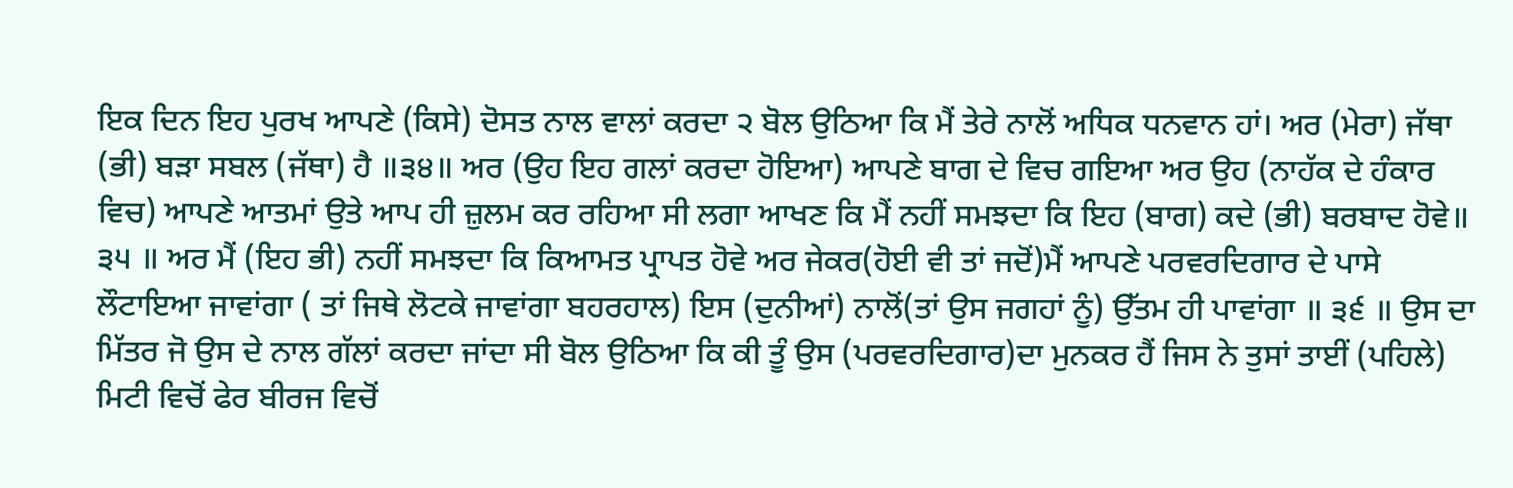ਇਕ ਦਿਨ ਇਹ ਪੁਰਖ ਆਪਣੇ (ਕਿਸੇ) ਦੋਸਤ ਨਾਲ ਵਾਲਾਂ ਕਰਦਾ ੨ ਬੋਲ ਉਠਿਆ ਕਿ ਮੈਂ ਤੇਰੇ ਨਾਲੋਂ ਅਧਿਕ ਧਨਵਾਨ ਹਾਂ। ਅਰ (ਮੇਰਾ) ਜੱਥਾ (ਭੀ) ਬੜਾ ਸਬਲ (ਜੱਥਾ) ਹੈ ॥੩੪॥ ਅਰ (ਉਹ ਇਹ ਗਲਾਂ ਕਰਦਾ ਹੋਇਆ) ਆਪਣੇ ਬਾਗ ਦੇ ਵਿਚ ਗਇਆ ਅਰ ਉਹ (ਨਾਹੱਕ ਦੇ ਹੰਕਾਰ ਵਿਚ) ਆਪਣੇ ਆਤਮਾਂ ਉਤੇ ਆਪ ਹੀ ਜ਼ੁਲਮ ਕਰ ਰਹਿਆ ਸੀ ਲਗਾ ਆਖਣ ਕਿ ਮੈਂ ਨਹੀਂ ਸਮਝਦਾ ਕਿ ਇਹ (ਬਾਗ) ਕਦੇ (ਭੀ) ਬਰਬਾਦ ਹੋਵੇ॥ ੩੫ ॥ ਅਰ ਮੈਂ (ਇਹ ਭੀ) ਨਹੀਂ ਸਮਝਦਾ ਕਿ ਕਿਆਮਤ ਪ੍ਰਾਪਤ ਹੋਵੇ ਅਰ ਜੇਕਰ(ਹੋਈ ਵੀ ਤਾਂ ਜਦੋਂ)ਮੈਂ ਆਪਣੇ ਪਰਵਰਦਿਗਾਰ ਦੇ ਪਾਸੇ ਲੌਟਾਇਆ ਜਾਵਾਂਗਾ ( ਤਾਂ ਜਿਥੇ ਲੋਟਕੇ ਜਾਵਾਂਗਾ ਬਹਰਹਾਲ) ਇਸ (ਦੁਨੀਆਂ) ਨਾਲੋਂ(ਤਾਂ ਉਸ ਜਗਹਾਂ ਨੂੰ) ਉੱਤਮ ਹੀ ਪਾਵਾਂਗਾ ॥ ੩੬ ॥ ਉਸ ਦਾ ਮਿੱਤਰ ਜੋ ਉਸ ਦੇ ਨਾਲ ਗੱਲਾਂ ਕਰਦਾ ਜਾਂਦਾ ਸੀ ਬੋਲ ਉਠਿਆ ਕਿ ਕੀ ਤੂੰ ਉਸ (ਪਰਵਰਦਿਗਾਰ)ਦਾ ਮੁਨਕਰ ਹੈਂ ਜਿਸ ਨੇ ਤੁਸਾਂ ਤਾਈਂ (ਪਹਿਲੇ) ਮਿਟੀ ਵਿਚੋਂ ਫੇਰ ਬੀਰਜ ਵਿਚੋਂ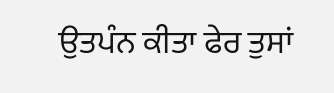ਉਤਪੰਨ ਕੀਤਾ ਫੇਰ ਤੁਸਾਂ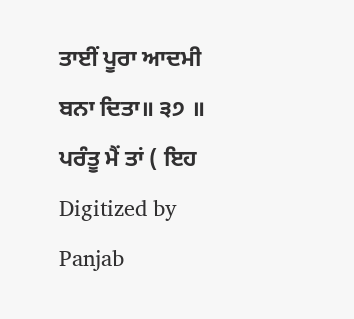ਤਾਈਂ ਪੂਰਾ ਆਦਮੀ ਬਨਾ ਦਿਤਾ॥ ੩੭ ॥ ਪਰੰਤੂ ਮੈਂ ਤਾਂ ( ਇਹ Digitized by Panjab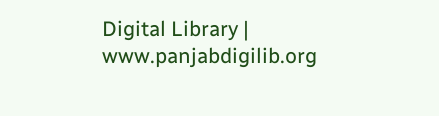Digital Library | www.panjabdigilib.org